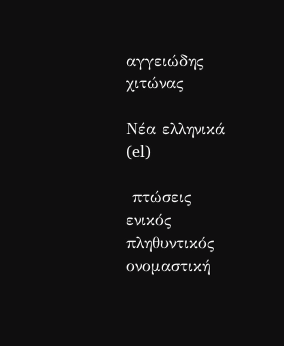αγγειώδης χιτώνας

Νέα ελληνικά (el)

 πτώσεις       ενικός         πληθυντικός
ονομαστική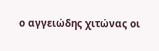ο αγγειώδης χιτώνας οι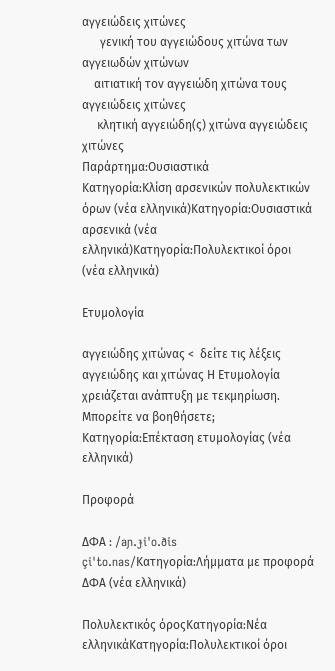αγγειώδεις χιτώνες
      γενική του αγγειώδους χιτώνα των αγγειωδών χιτώνων
    αιτιατική τον αγγειώδη χιτώνα τους αγγειώδεις χιτώνες
     κλητική αγγειώδη(ς) χιτώνα αγγειώδεις χιτώνες
Παράρτημα:Ουσιαστικά
Κατηγορία:Κλίση αρσενικών πολυλεκτικών όρων (νέα ελληνικά)Κατηγορία:Ουσιαστικά αρσενικά (νέα ελληνικά)Κατηγορία:Πολυλεκτικοί όροι (νέα ελληνικά)

Ετυμολογία

αγγειώδης χιτώνας <  δείτε τις λέξεις αγγειώδης και χιτώνας Η Ετυμολογία χρειάζεται ανάπτυξη με τεκμηρίωση. Μπορείτε να βοηθήσετε;  Κατηγορία:Επέκταση ετυμολογίας (νέα ελληνικά)

Προφορά

ΔΦΑ : /aɲ.ɟiˈo.ðis çiˈto.nas/Κατηγορία:Λήμματα με προφορά ΔΦΑ (νέα ελληνικά)

Πολυλεκτικός όροςΚατηγορία:Νέα ελληνικάΚατηγορία:Πολυλεκτικοί όροι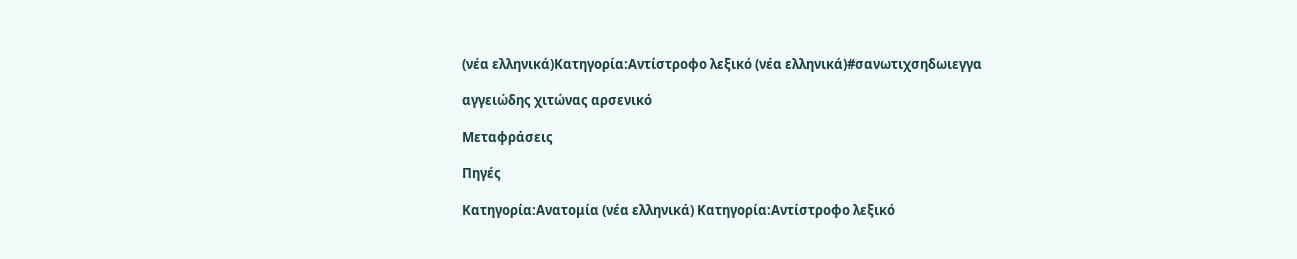(νέα ελληνικά)Κατηγορία:Αντίστροφο λεξικό (νέα ελληνικά)#σανωτιχσηδωιεγγα

αγγειώδης χιτώνας αρσενικό

Μεταφράσεις

Πηγές

Κατηγορία:Ανατομία (νέα ελληνικά) Κατηγορία:Αντίστροφο λεξικό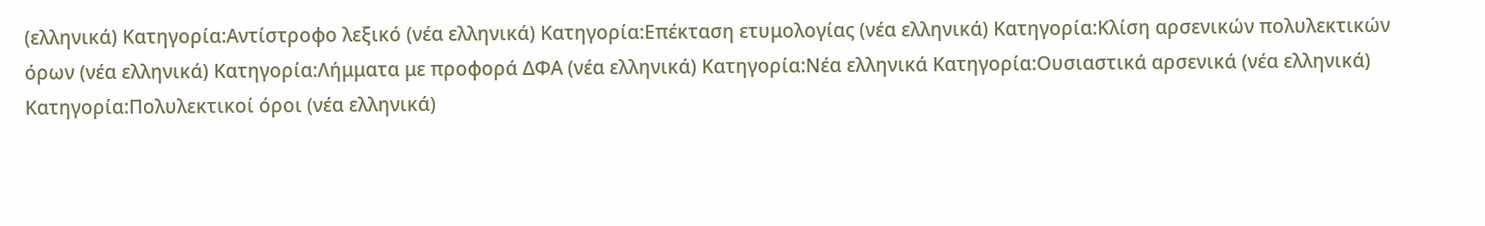(ελληνικά) Κατηγορία:Αντίστροφο λεξικό (νέα ελληνικά) Κατηγορία:Επέκταση ετυμολογίας (νέα ελληνικά) Κατηγορία:Κλίση αρσενικών πολυλεκτικών όρων (νέα ελληνικά) Κατηγορία:Λήμματα με προφορά ΔΦΑ (νέα ελληνικά) Κατηγορία:Νέα ελληνικά Κατηγορία:Ουσιαστικά αρσενικά (νέα ελληνικά) Κατηγορία:Πολυλεκτικοί όροι (νέα ελληνικά)